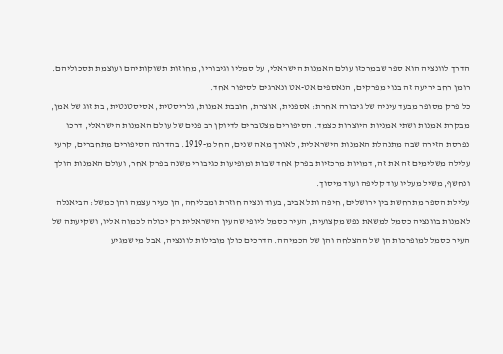הדרך לוונציה הוא ספר שבמרכזו עולם האמנות הישראלי, על סמליו וגיבוריו, מחוזות תשוקותיהם ועוצמת תסכוליהם.
רומן רחב יריעה זה בנוי מפרקים, הנאספים אט-אט ונארגים לסיפור אחד.
כל פרק מסופר מבעד עיניה של גיבורה אחרת: אספנית, אוצרת, חובבת אמנות, גלריסטית, אסיסטנטית, בת זוג של אמן, מבקרת אמנות ושתי אמניות היוצרות כצמד. הסיפורים מצטברים לדיוקן רב פנים של עולם האמנות הישראלי, דרכו נפרסת הזירה שבה מתנהלת האמנות הישראלית, לאורך מאה שנים, החל מ-1919. בהדרגה הסיפורים מתחברים, קרעי עלילה משלימים זה את זה, דמויות מרכזיות בפרק אחד שבות ומופיעות כגיבורי משנה בפרק אחר, ועולם האמנות הולך ונחשף, משיל מעליו עוד קליפה ועוד מיסוך.
עלילת הספר מתרחשת בין ירושלים, חיפה ותל אביב, בעוד ונציה חוזרת ומבליחה, הן כעיר עצמה והן כמשל: הביאנלה לאמנות בוונציה כסמל למשאת נפש מקצועית, העיר כסמל ליופי שהעין הישראלית רק יכולה לכמוה אליו, ושקיעתה של העיר כסמל למופרכות הן של ההצלחה והן של הכמיהה. הדרכים כולן מובילות לוונציה, אבל מי שמגיע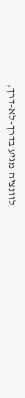לוונציה מגיע בדרך-לא-דרך,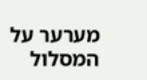מערער על המסלול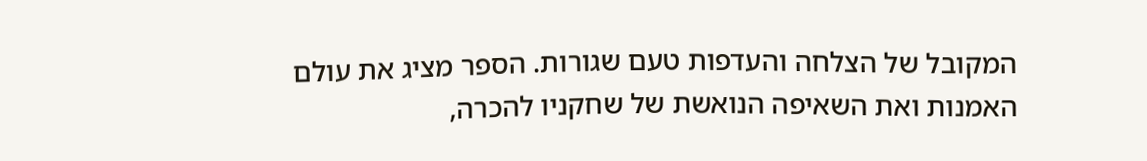המקובל של הצלחה והעדפות טעם שגורות. הספר מציג את עולם האמנות ואת השאיפה הנואשת של שחקניו להכרה,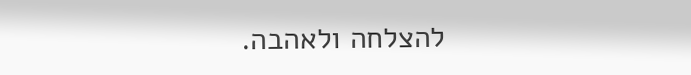להצלחה ולאהבה.